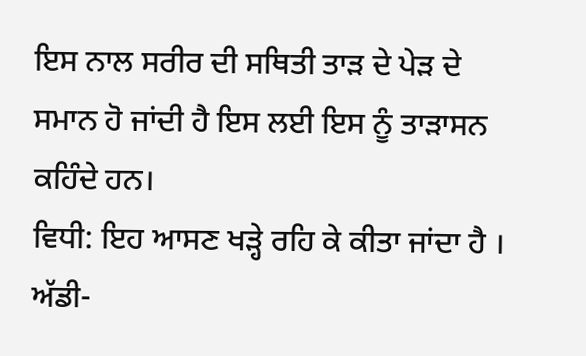ਇਸ ਨਾਲ ਸਰੀਰ ਦੀ ਸਥਿਤੀ ਤਾੜ ਦੇ ਪੇੜ ਦੇ ਸਮਾਨ ਹੋ ਜਾਂਦੀ ਹੈ ਇਸ ਲਈ ਇਸ ਨੂੰ ਤਾੜਾਸਨ ਕਹਿੰਦੇ ਹਨ।
ਵਿਧੀ: ਇਹ ਆਸਣ ਖੜ੍ਹੇ ਰਹਿ ਕੇ ਕੀਤਾ ਜਾਂਦਾ ਹੈ । ਅੱਡੀ-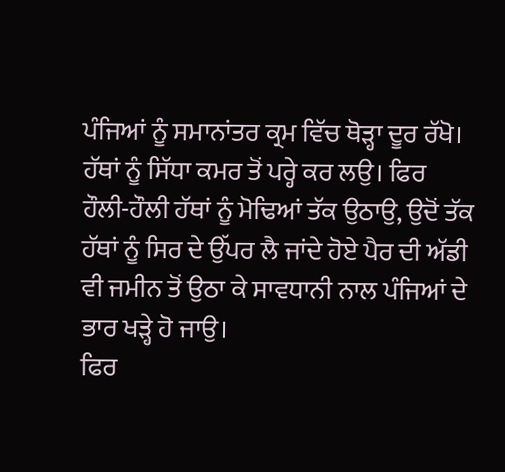ਪੰਜਿਆਂ ਨੂੰ ਸਮਾਨਾਂਤਰ ਕ੍ਰਮ ਵਿੱਚ ਥੋੜ੍ਹਾ ਦੂਰ ਰੱਖੋ। ਹੱਥਾਂ ਨੂੰ ਸਿੱਧਾ ਕਮਰ ਤੋਂ ਪਰ੍ਹੇ ਕਰ ਲਉ। ਫਿਰ ਹੌਲੀ-ਹੌਲੀ ਹੱਥਾਂ ਨੂੰ ਮੋਢਿਆਂ ਤੱਕ ਉਠਾਉ, ਉਦੋਂ ਤੱਕ ਹੱਥਾਂ ਨੂੰ ਸਿਰ ਦੇ ਉੱਪਰ ਲੈ ਜਾਂਦੇ ਹੋਏ ਪੈਰ ਦੀ ਅੱਡੀ ਵੀ ਜਮੀਨ ਤੋਂ ਉਠਾ ਕੇ ਸਾਵਧਾਨੀ ਨਾਲ ਪੰਜਿਆਂ ਦੇ ਭਾਰ ਖੜ੍ਹੇ ਹੋ ਜਾਉ।
ਫਿਰ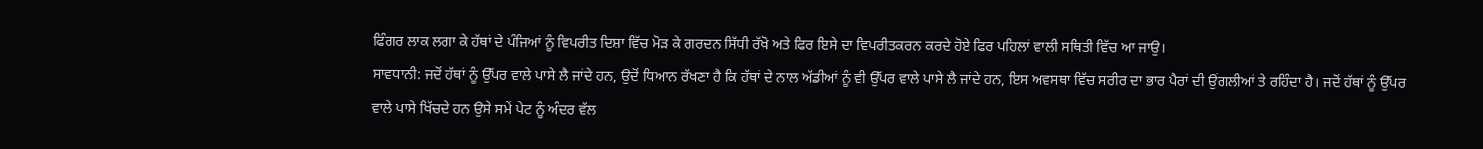ਫਿੰਗਰ ਲਾਕ ਲਗਾ ਕੇ ਹੱਥਾਂ ਦੇ ਪੰਜਿਆਂ ਨੂੰ ਵਿਪਰੀਤ ਦਿਸ਼ਾ ਵਿੱਚ ਮੋੜ ਕੇ ਗਰਦਨ ਸਿੱਧੀ ਰੱਖੋ ਅਤੇ ਫਿਰ ਇਸੇ ਦਾ ਵਿਪਰੀਤਕਰਨ ਕਰਦੇ ਹੋਏ ਫਿਰ ਪਹਿਲਾਂ ਵਾਲੀ ਸਥਿਤੀ ਵਿੱਚ ਆ ਜਾਉ।
ਸਾਵਧਾਨੀ: ਜਦੋਂ ਹੱਥਾਂ ਨੂੰ ਉੱਪਰ ਵਾਲੇ ਪਾਸੇ ਲੈ ਜਾਂਦੇ ਹਨ, ਉਦੋਂ ਧਿਆਨ ਰੱਖਣਾ ਹੈ ਕਿ ਹੱਥਾਂ ਦੇ ਨਾਲ ਅੱਡੀਆਂ ਨੂੰ ਵੀ ਉੱਪਰ ਵਾਲੇ ਪਾਸੇ ਲੈ ਜਾਂਦੇ ਹਨ, ਇਸ ਅਵਸਥਾ ਵਿੱਚ ਸਰੀਰ ਦਾ ਭਾਰ ਪੈਰਾਂ ਦੀ ਉਂਗਲੀਆਂ ਤੇ ਰਹਿੰਦਾ ਹੈ। ਜਦੋਂ ਹੱਥਾਂ ਨੂੰ ਉੱਪਰ ਵਾਲੇ ਪਾਸੇ ਖਿੱਚਦੇ ਹਨ ਉਸੇ ਸਮੇਂ ਪੇਟ ਨੂੰ ਅੰਦਰ ਵੱਲ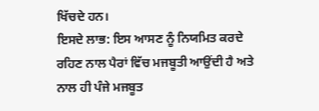ਖਿੱਚਦੇ ਹਨ।
ਇਸਦੇ ਲਾਭ: ਇਸ ਆਸਣ ਨੂੰ ਨਿਯਮਿਤ ਕਰਦੇ ਰਹਿਣ ਨਾਲ ਪੈਰਾਂ ਵਿੱਚ ਮਜਬੂਤੀ ਆਉਂਦੀ ਹੈ ਅਤੇ ਨਾਲ ਹੀ ਪੰਜੇ ਮਜਬੂਤ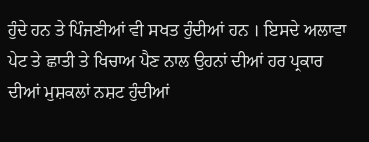ਹੁੰਦੇ ਹਨ ਤੇ ਪਿੰਜਣੀਆਂ ਵੀ ਸਖਤ ਹੁੰਦੀਆਂ ਹਨ । ਇਸਦੇ ਅਲਾਵਾ ਪੇਟ ਤੇ ਛਾਤੀ ਤੇ ਖਿਚਾਅ ਪੈਣ ਨਾਲ ਉਹਨਾਂ ਦੀਆਂ ਹਰ ਪ੍ਰਕਾਰ ਦੀਆਂ ਮੁਸ਼ਕਲਾਂ ਨਸ਼ਟ ਹੁੰਦੀਆਂ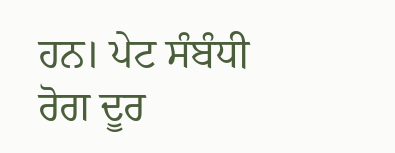ਹਨ। ਪੇਟ ਸੰਬੰਧੀ ਰੋਗ ਦੂਰ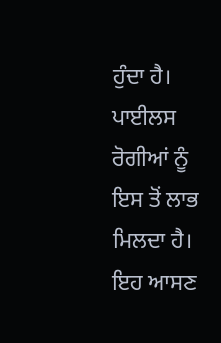ਹੁੰਦਾ ਹੈ। ਪਾਈਲਸ ਰੋਗੀਆਂ ਨੂੰ ਇਸ ਤੋਂ ਲਾਭ ਮਿਲਦਾ ਹੈ। ਇਹ ਆਸਣ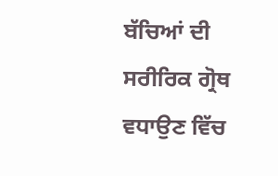ਬੱਚਿਆਂ ਦੀ ਸਰੀਰਿਕ ਗ੍ਰੋਥ ਵਧਾਉਣ ਵਿੱਚ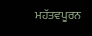ਮਹੱਤਵਪੂਰਨ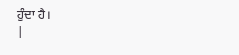ਹੁੰਦਾ ਹੈ।
|